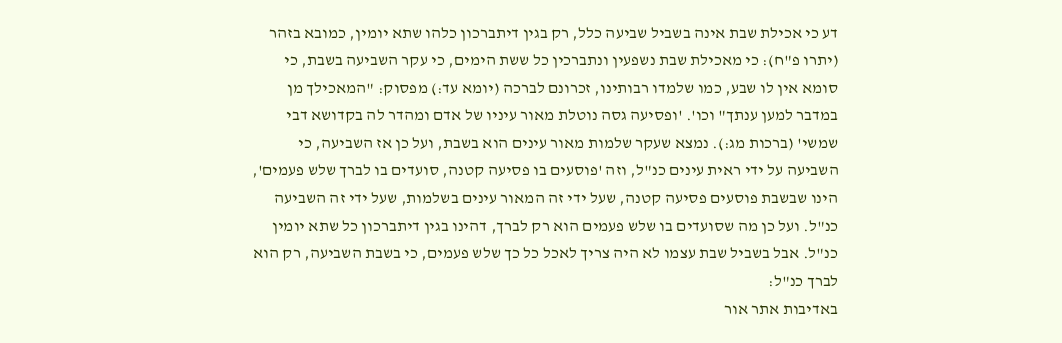דע כי אכילת שבת אינה בשביל שביעה כלל, רק בגין דיתברכון כלהו שתא יומין, כמובא בזהר (יתרו פ"ח): כי מאכילת שבת נשפעין ונתברכין כל ששת הימים, כי עקר השביעה בשבת, כי סומא אין לו שבע, כמו שלמדו רבותינו, זכרונם לברכה (יומא עד:) מפסוק: "המאכילך מן במדבר למען ענתך" וכו'. 'ופסיעה גסה נוטלת מאור עיניו של אדם ומהדר לה בקדושא דבי שמשי' (ברכות מג:). נמצא שעקר שלמות מאור עינים הוא בשבת, ועל כן אז השביעה, כי השביעה על ידי ראית עינים כנ"ל, וזה 'פוסעים בו פסיעה קטנה, סועדים בו לברך שלש פעמים', הינו שבשבת פוסעים פסיעה קטנה, שעל ידי זה המאור עינים בשלמות, שעל ידי זה השביעה כנ"ל. ועל כן מה שסועדים בו שלש פעמים הוא רק לברך, דהינו בגין דיתברכון כל שתא יומין כנ"ל. אבל בשביל שבת עצמו לא היה צריך לאכל כל כך שלש פעמים, כי בשבת השביעה, רק הוא לברך כנ"ל:
באדיבות אתר אור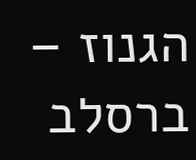הגנוז – ברסלב